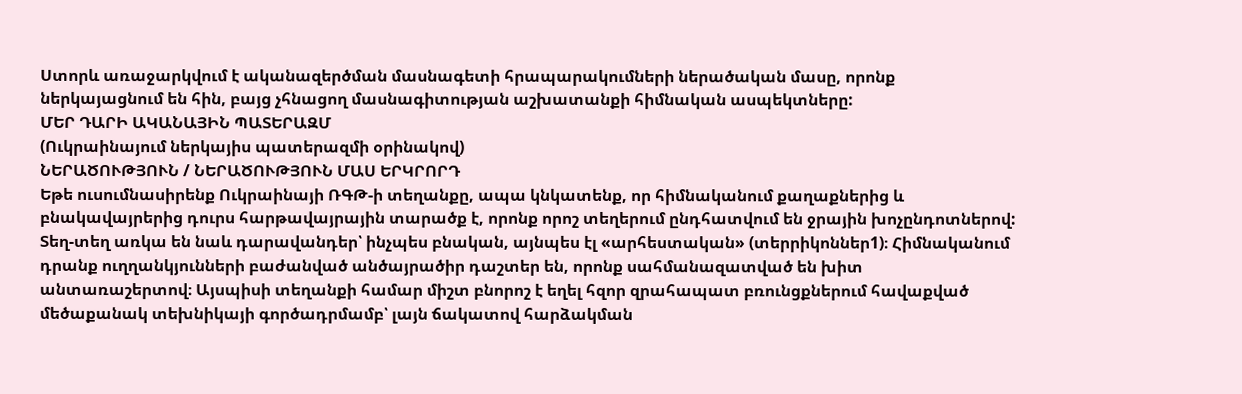Ստորև առաջարկվում է ականազերծման մասնագետի հրապարակումների ներածական մասը, որոնք ներկայացնում են հին, բայց չհնացող մասնագիտության աշխատանքի հիմնական ասպեկտները:
ՄԵՐ ԴԱՐԻ ԱԿԱՆԱՅԻՆ ՊԱՏԵՐԱԶՄ
(Ուկրաինայում ներկայիս պատերազմի օրինակով)
ՆԵՐԱԾՈՒԹՅՈՒՆ / ՆԵՐԱԾՈՒԹՅՈՒՆ ՄԱՍ ԵՐԿՐՈՐԴ
Եթե ուսումնասիրենք Ուկրաինայի ՌԳԹ-ի տեղանքը, ապա կնկատենք, որ հիմնականում քաղաքներից և բնակավայրերից դուրս հարթավայրային տարածք է, որոնք որոշ տեղերում ընդհատվում են ջրային խոչընդոտներով: Տեղ-տեղ առկա են նաև դարավանդեր՝ ինչպես բնական, այնպես էլ «արհեստական» (տերրիկոններ1)։ Հիմնականում դրանք ուղղանկյունների բաժանված անծայրածիր դաշտեր են, որոնք սահմանազատված են խիտ անտառաշերտով։ Այսպիսի տեղանքի համար միշտ բնորոշ է եղել հզոր զրահապատ բռունցքներում հավաքված մեծաքանակ տեխնիկայի գործադրմամբ՝ լայն ճակատով հարձակման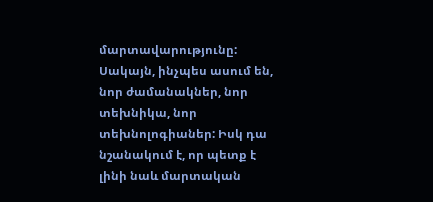մարտավարությունը:
Սակայն, ինչպես ասում են, նոր ժամանակներ, նոր տեխնիկա, նոր տեխնոլոգիաներ: Իսկ դա նշանակում է, որ պետք է լինի նաև մարտական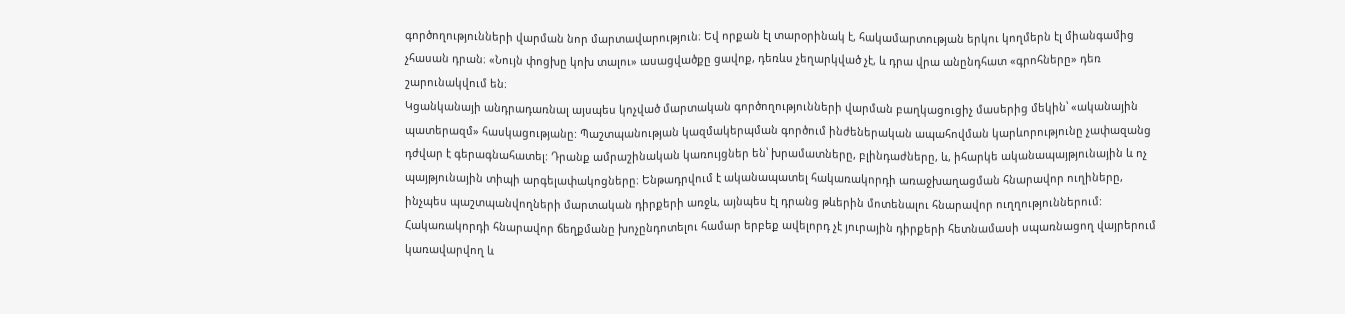գործողությունների վարման նոր մարտավարություն։ Եվ որքան էլ տարօրինակ է, հակամարտության երկու կողմերն էլ միանգամից չհասան դրան։ «Նույն փոցխը կոխ տալու» ասացվածքը ցավոք, դեռևս չեղարկված չէ, և դրա վրա անընդհատ «գրոհները» դեռ շարունակվում են։
Կցանկանայի անդրադառնալ այսպես կոչված մարտական գործողությունների վարման բաղկացուցիչ մասերից մեկին՝ «ականային պատերազմ» հասկացությանը: Պաշտպանության կազմակերպման գործում ինժեներական ապահովման կարևորությունը չափազանց դժվար է գերագնահատել: Դրանք ամրաշինական կառույցներ են՝ խրամատները, բլինդաժները, և, իհարկե ականապայթյունային և ոչ պայթյունային տիպի արգելափակոցները։ Ենթադրվում է ականապատել հակառակորդի առաջխաղացման հնարավոր ուղիները, ինչպես պաշտպանվողների մարտական դիրքերի առջև, այնպես էլ դրանց թևերին մոտենալու հնարավոր ուղղություններում: Հակառակորդի հնարավոր ճեղքմանը խոչընդոտելու համար երբեք ավելորդ չէ յուրային դիրքերի հետնամասի սպառնացող վայրերում կառավարվող և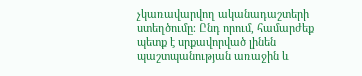չկառավարվող ականադաշտերի ստեղծումը։ Ընդ որում, համարժեք պետք է սրքավորված լինեն պաշտպանության առաջին և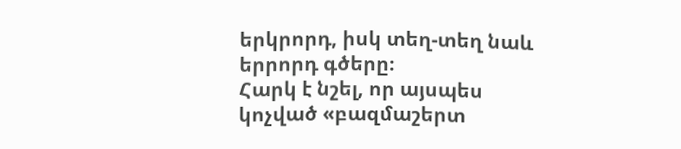երկրորդ, իսկ տեղ-տեղ նաև երրորդ գծերը։
Հարկ է նշել, որ այսպես կոչված «բազմաշերտ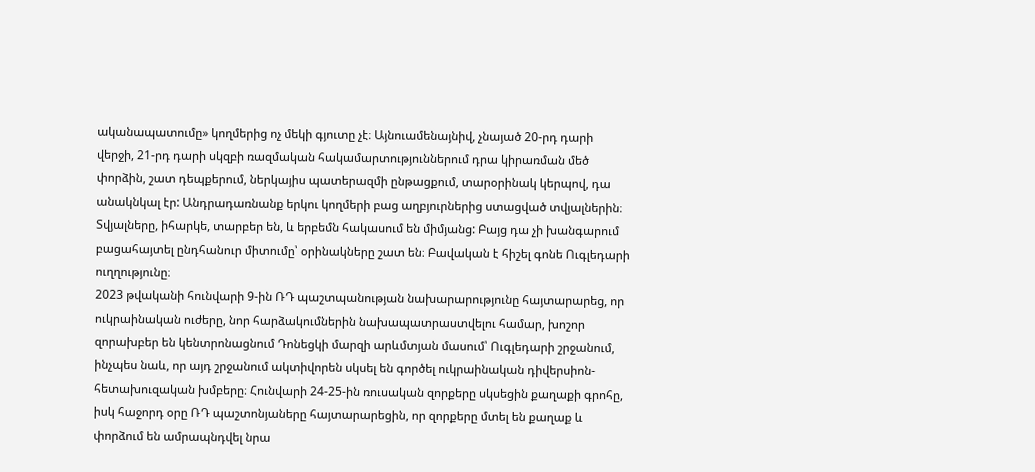ականապատումը» կողմերից ոչ մեկի գյուտը չէ։ Այնուամենայնիվ, չնայած 20-րդ դարի վերջի, 21-րդ դարի սկզբի ռազմական հակամարտություններում դրա կիրառման մեծ փորձին, շատ դեպքերում, ներկայիս պատերազմի ընթացքում, տարօրինակ կերպով, դա անակնկալ էր: Անդրադառնանք երկու կողմերի բաց աղբյուրներից ստացված տվյալներին։ Տվյալները, իհարկե, տարբեր են, և երբեմն հակասում են միմյանց: Բայց դա չի խանգարում բացահայտել ընդհանուր միտումը՝ օրինակները շատ են։ Բավական է հիշել գոնե Ուգլեդարի ուղղությունը։
2023 թվականի հունվարի 9-ին ՌԴ պաշտպանության նախարարությունը հայտարարեց, որ ուկրաինական ուժերը, նոր հարձակումներին նախապատրաստվելու համար, խոշոր զորախբեր են կենտրոնացնում Դոնեցկի մարզի արևմտյան մասում՝ Ուգլեդարի շրջանում, ինչպես նաև, որ այդ շրջանում ակտիվորեն սկսել են գործել ուկրաինական դիվերսիոն-հետախուզական խմբերը։ Հունվարի 24-25-ին ռուսական զորքերը սկսեցին քաղաքի գրոհը, իսկ հաջորդ օրը ՌԴ պաշտոնյաները հայտարարեցին, որ զորքերը մտել են քաղաք և փորձում են ամրապնդվել նրա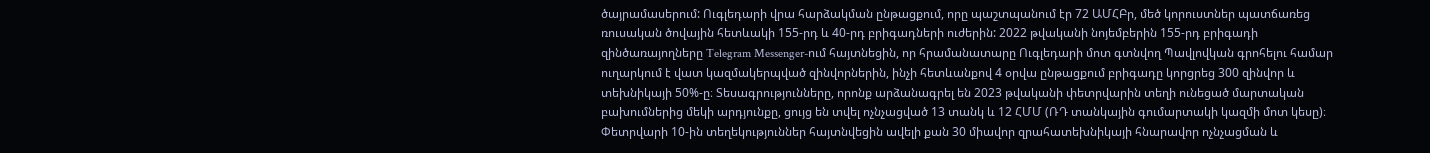ծայրամասերում: Ուգլեդարի վրա հարձակման ընթացքում, որը պաշտպանում էր 72 ԱՄՀԲր, մեծ կորուստներ պատճառեց ռուսական ծովային հետևակի 155-րդ և 40-րդ բրիգադների ուժերին: 2022 թվականի նոյեմբերին 155-րդ բրիգադի զինծառայողները Telegram Messenger-ում հայտնեցին, որ հրամանատարը Ուգլեդարի մոտ գտնվող Պավլովկան գրոհելու համար ուղարկում է վատ կազմակերպված զինվորներին, ինչի հետևանքով 4 օրվա ընթացքում բրիգադը կորցրեց 300 զինվոր և տեխնիկայի 50%-ը։ Տեսագրությունները, որոնք արձանագրել են 2023 թվականի փետրվարին տեղի ունեցած մարտական բախումներից մեկի արդյունքը, ցույց են տվել ոչնչացված 13 տանկ և 12 ՀՄՄ (ՌԴ տանկային գումարտակի կազմի մոտ կեսը)։ Փետրվարի 10-ին տեղեկություններ հայտնվեցին ավելի քան 30 միավոր զրահատեխնիկայի հնարավոր ոչնչացման և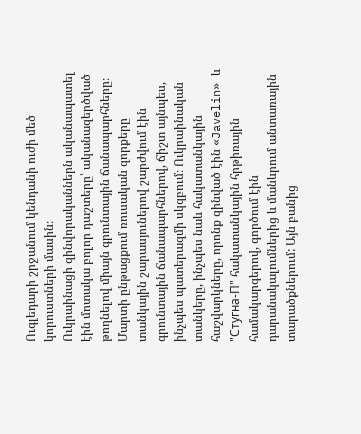Ուգլեդարի շրջանում կենդանի ուժի մեծ կորուստների մասին։
Ուկրաինացի զինվորականներն ականապատել էին մոտակա բոլոր դաշտերը՝ ականազերծված թողնելով միայն գրունտային ճանապարհները։ Մարտի ընթացքում ռուսական զորքերը տանկային շարասյուներով շարժվում էին գրունտային ճանապարհներով, ճիշտ այնպես, ինչպես պատերազմի սկզբում։ Ուկրաինական տանկերը, ինչպես նաև հակատանկային հաշվարկները, որոնք զինված էին «Javelin» և "Стугна-П" հակատանկային հրթիռային համակարգերով, գործում էին դարանակալումներից և մանևրում անտառային տարածքներում: Այն բանից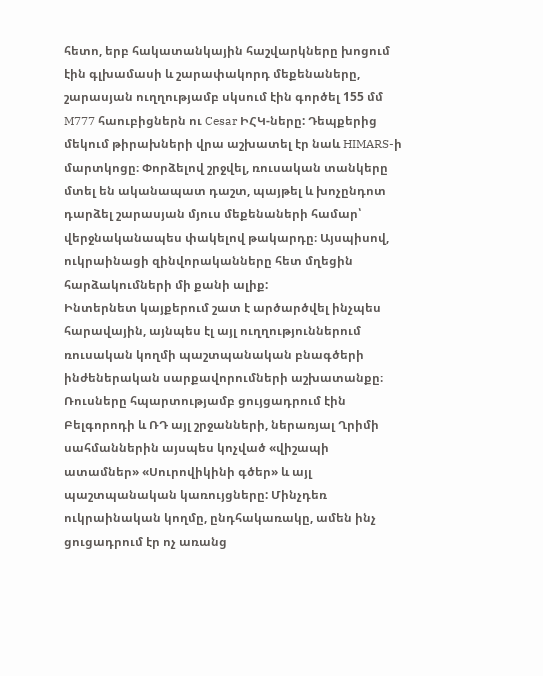հետո, երբ հակատանկային հաշվարկները խոցում էին գլխամասի և շարափակորդ մեքենաները, շարասյան ուղղությամբ սկսում էին գործել 155 մմ M777 հաուբիցներն ու Cesar ԻՀԿ-ները: Դեպքերից մեկում թիրախների վրա աշխատել էր նաև HIMARS-ի մարտկոցը։ Փորձելով շրջվել, ռուսական տանկերը մտել են ականապատ դաշտ, պայթել և խոչընդոտ դարձել շարասյան մյուս մեքենաների համար՝ վերջնականապես փակելով թակարդը։ Այսպիսով, ուկրաինացի զինվորականները հետ մղեցին հարձակումների մի քանի ալիք:
Ինտերնետ կայքերում շատ է արծարծվել ինչպես հարավային, այնպես էլ այլ ուղղություններում ռուսական կողմի պաշտպանական բնագծերի ինժեներական սարքավորումների աշխատանքը։ Ռուսները հպարտությամբ ցույցադրում էին Բելգորոդի և ՌԴ այլ շրջանների, ներառյալ Ղրիմի սահմաններին այսպես կոչված «վիշապի ատամներ» «Սուրովիկինի գծեր» և այլ պաշտպանական կառույցները: Մինչդեռ ուկրաինական կողմը, ընդհակառակը, ամեն ինչ ցուցադրում էր ոչ առանց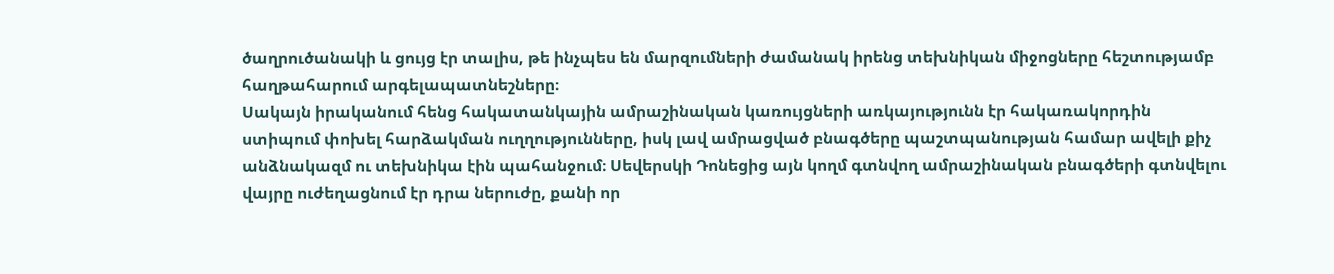ծաղրուծանակի և ցույց էր տալիս, թե ինչպես են մարզումների ժամանակ իրենց տեխնիկան միջոցները հեշտությամբ հաղթահարում արգելապատնեշները։
Սակայն իրականում հենց հակատանկային ամրաշինական կառույցների առկայությունն էր հակառակորդին ստիպում փոխել հարձակման ուղղությունները, իսկ լավ ամրացված բնագծերը պաշտպանության համար ավելի քիչ անձնակազմ ու տեխնիկա էին պահանջում։ Սեվերսկի Դոնեցից այն կողմ գտնվող ամրաշինական բնագծերի գտնվելու վայրը ուժեղացնում էր դրա ներուժը, քանի որ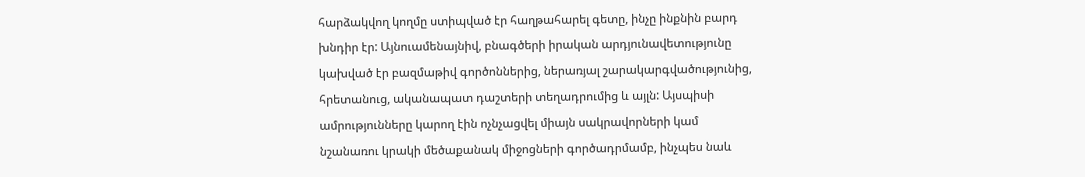հարձակվող կողմը ստիպված էր հաղթահարել գետը, ինչը ինքնին բարդ խնդիր էր: Այնուամենայնիվ, բնագծերի իրական արդյունավետությունը կախված էր բազմաթիվ գործոններից, ներառյալ շարակարգվածությունից, հրետանուց, ականապատ դաշտերի տեղադրումից և այլն: Այսպիսի ամրությունները կարող էին ոչնչացվել միայն սակրավորների կամ նշանառու կրակի մեծաքանակ միջոցների գործադրմամբ, ինչպես նաև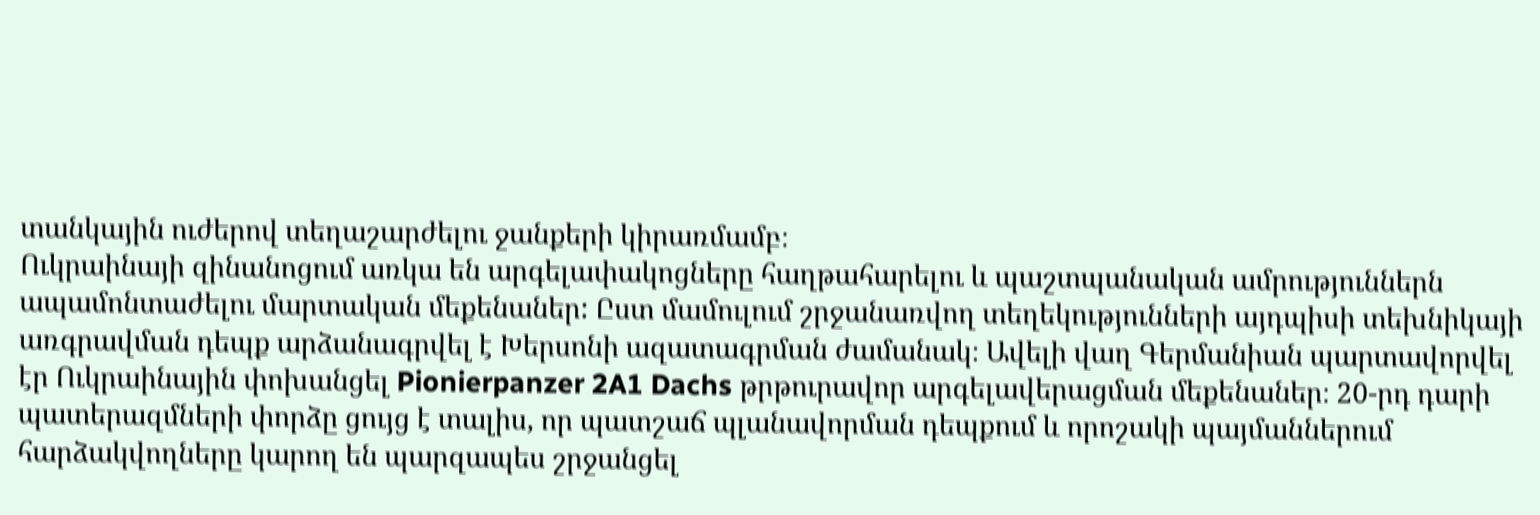տանկային ուժերով տեղաշարժելու ջանքերի կիրառմամբ։
Ուկրաինայի զինանոցում առկա են արգելափակոցները հաղթահարելու և պաշտպանական ամրություններն ապամոնտաժելու մարտական մեքենաներ: Ըստ մամուլում շրջանառվող տեղեկությունների այդպիսի տեխնիկայի առգրավման դեպք արձանագրվել է Խերսոնի ազատագրման ժամանակ։ Ավելի վաղ Գերմանիան պարտավորվել էր Ուկրաինային փոխանցել Pionierpanzer 2A1 Dachs թրթուրավոր արգելավերացման մեքենաներ։ 20-րդ դարի պատերազմների փորձը ցույց է տալիս, որ պատշաճ պլանավորման դեպքում և որոշակի պայմաններում հարձակվողները կարող են պարզապես շրջանցել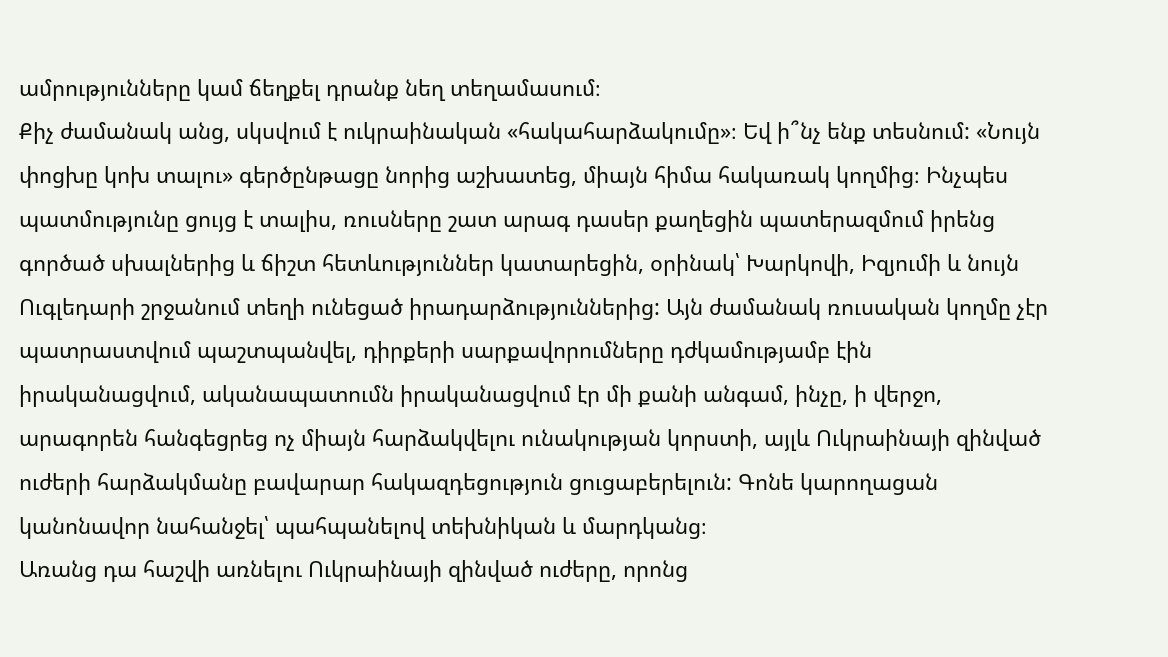ամրությունները կամ ճեղքել դրանք նեղ տեղամասում։
Քիչ ժամանակ անց, սկսվում է ուկրաինական «հակահարձակումը»։ Եվ ի՞նչ ենք տեսնում: «Նույն փոցխը կոխ տալու» գերծընթացը նորից աշխատեց, միայն հիմա հակառակ կողմից։ Ինչպես պատմությունը ցույց է տալիս, ռուսները շատ արագ դասեր քաղեցին պատերազմում իրենց գործած սխալներից և ճիշտ հետևություններ կատարեցին, օրինակ՝ Խարկովի, Իզյումի և նույն Ուգլեդարի շրջանում տեղի ունեցած իրադարձություններից: Այն ժամանակ ռուսական կողմը չէր պատրաստվում պաշտպանվել, դիրքերի սարքավորումները դժկամությամբ էին իրականացվում, ականապատումն իրականացվում էր մի քանի անգամ, ինչը, ի վերջո, արագորեն հանգեցրեց ոչ միայն հարձակվելու ունակության կորստի, այլև Ուկրաինայի զինված ուժերի հարձակմանը բավարար հակազդեցություն ցուցաբերելուն: Գոնե կարողացան կանոնավոր նահանջել՝ պահպանելով տեխնիկան և մարդկանց։
Առանց դա հաշվի առնելու Ուկրաինայի զինված ուժերը, որոնց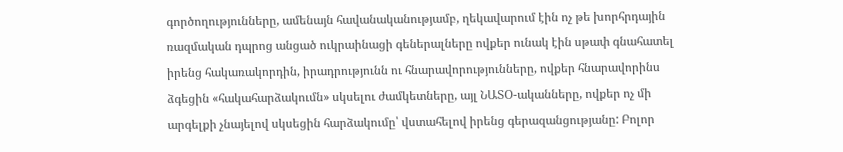գործողությունները, ամենայն հավանականությամբ, ղեկավարում էին ոչ թե խորհրդային ռազմական դպրոց անցած ուկրաինացի գեներալները ովքեր ունակ էին սթափ գնահատել իրենց հակառակորդին, իրադրությունն ու հնարավորությունները, ովքեր հնարավորինս ձգեցին «հակահարձակումն» սկսելու ժամկետները, այլ ՆԱՏՕ-ականները, ովքեր ոչ մի արգելքի չնայելով սկսեցին հարձակումը՝ վստահելով իրենց գերազանցությանը: Բոլոր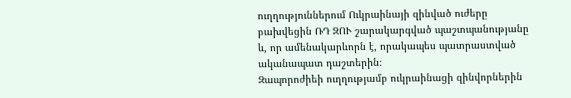ուղղություններում Ուկրաինայի զինված ուժերը բախվեցին ՌԴ ԶՈՒ շարակարգված պաշտպանությանը և, որ ամենակարևորն է, որակապես պատրաստված ականապատ դաշտերին։
Զապորոժիեի ուղղությամբ ուկրաինացի զինվորներին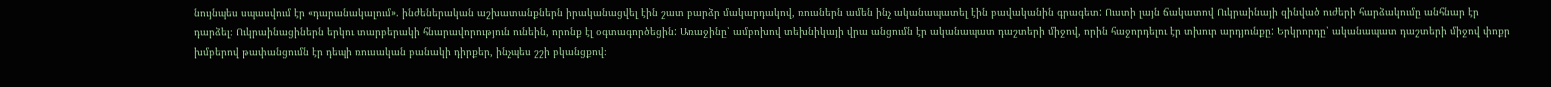նույնպես սպասվում էր «դարանակալում». ինժեներական աշխատանքներն իրականացվել էին շատ բարձր մակարդակով, ռուսներն ամեն ինչ ականապատել էին բավականին գրագետ: Ուստի լայն ճակատով Ուկրաինայի զինված ուժերի հարձակումը անհնար էր դարձել։ Ուկրաինացիներն երկու տարբերակի հնարավորություն ունեին, որոնք էլ օգտագործեցին: Առաջինը՝ ամբոխով տեխնիկայի վրա անցումն էր ականապատ դաշտերի միջով, որին հաջորդելու էր տխուր արդյունքը: Երկրորդը՝ ականապատ դաշտերի միջով փոքր խմբերով թափանցումն էր դեպի ռուսական բանակի դիրքեր, ինչպես շշի բկանցքով։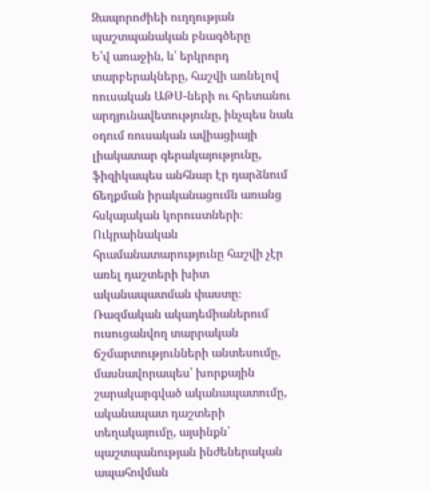Զապորոժիեի ուղղության պաշտպանական բնագծերը
Ե՛վ առաջին, և՛ երկրորդ տարբերակները, հաշվի առնելով ռուսական ԱԹՍ-ների ու հրետանու արդյունավետությունը, ինչպես նաև օդում ռուսական ավիացիայի լիակատար գերակայությունը, ֆիզիկապես անհնար էր դարձնում ճեղքման իրականացումն առանց հսկայական կորուստների։ Ուկրաինական հրամանատարությունը հաշվի չէր առել դաշտերի խիտ ականապատման փաստը։ Ռազմական ակադեմիաներում ուսուցանվող տարրական ճշմարտությունների անտեսումը, մասնավորապես՝ խորքային շարակարգված ականապատումը, ականապատ դաշտերի տեղակայումը, այսինքն՝ պաշտպանության ինժեներական ապահովման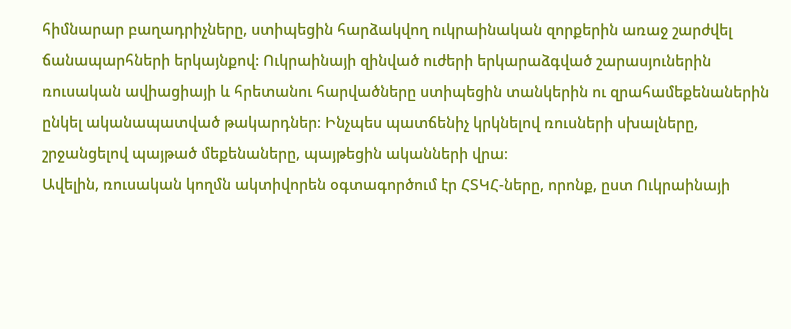հիմնարար բաղադրիչները, ստիպեցին հարձակվող ուկրաինական զորքերին առաջ շարժվել ճանապարհների երկայնքով: Ուկրաինայի զինված ուժերի երկարաձգված շարասյուներին ռուսական ավիացիայի և հրետանու հարվածները ստիպեցին տանկերին ու զրահամեքենաներին ընկել ականապատված թակարդներ։ Ինչպես պատճենիչ կրկնելով ռուսների սխալները, շրջանցելով պայթած մեքենաները, պայթեցին ականների վրա։
Ավելին, ռուսական կողմն ակտիվորեն օգտագործում էր ՀՏԿՀ-ները, որոնք, ըստ Ուկրաինայի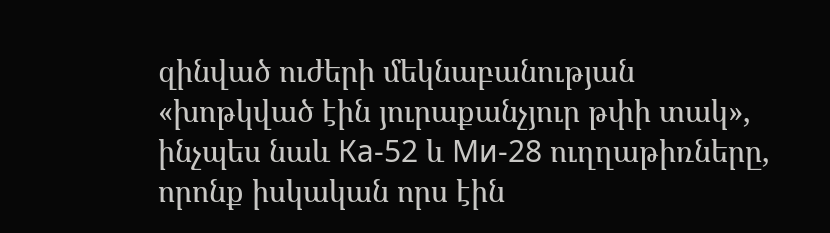զինված ուժերի մեկնաբանության «խոթկված էին յուրաքանչյուր թփի տակ», ինչպես նաև Ка-52 և Ми-28 ուղղաթիռները, որոնք իսկական որս էին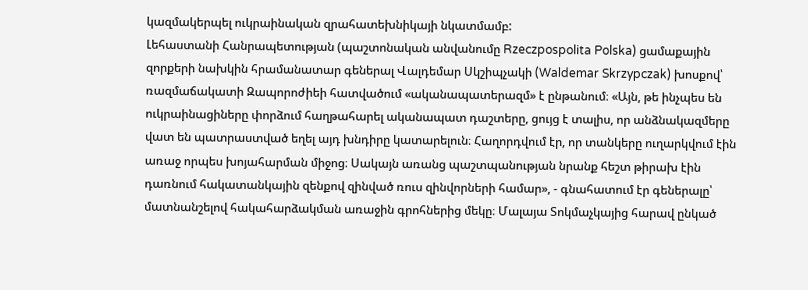կազմակերպել ուկրաինական զրահատեխնիկայի նկատմամբ:
Լեհաստանի Հանրապետության (պաշտոնական անվանումը Rzeczpospolita Polska) ցամաքային զորքերի նախկին հրամանատար գեներալ Վալդեմար Սկշիպչակի (Waldemar Skrzypczak) խոսքով՝ ռազմաճակատի Զապորոժիեի հատվածում «ականապատերազմ» է ընթանում։ «Այն, թե ինչպես են ուկրաինացիները փորձում հաղթահարել ականապատ դաշտերը, ցույց է տալիս, որ անձնակազմերը վատ են պատրաստված եղել այդ խնդիրը կատարելուն։ Հաղորդվում էր, որ տանկերը ուղարկվում էին առաջ որպես խոյահարման միջոց։ Սակայն առանց պաշտպանության նրանք հեշտ թիրախ էին դառնում հակատանկային զենքով զինված ռուս զինվորների համար», - գնահատում էր գեներալը՝ մատնանշելով հակահարձակման առաջին գրոհներից մեկը։ Մալայա Տոկմաչկայից հարավ ընկած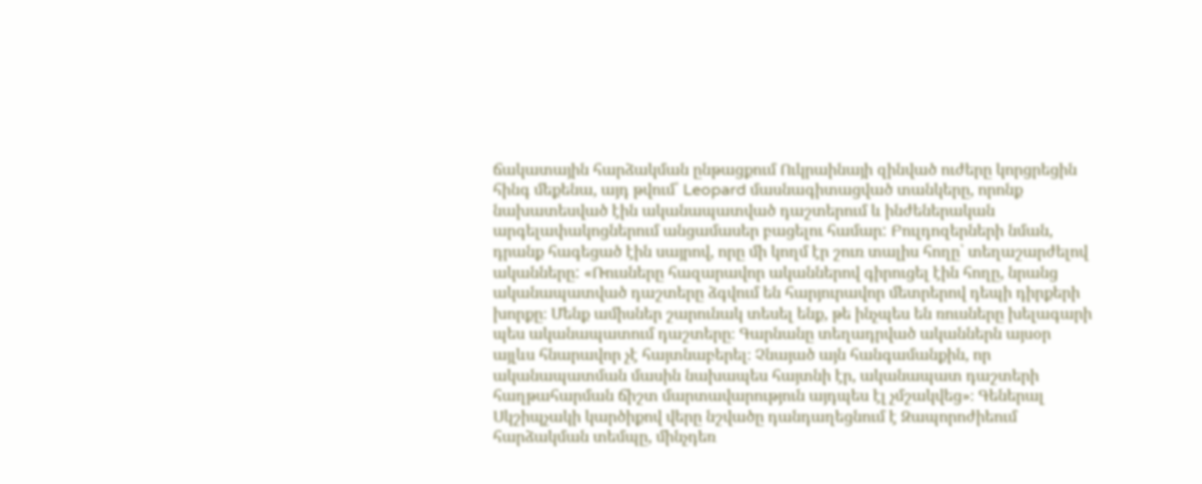ճակատային հարձակման ընթացքում Ուկրաինայի զինված ուժերը կորցրեցին հինգ մեքենա, այդ թվում՝ Leopard մասնագիտացված տանկերը, որոնք նախատեսված էին ականապատված դաշտերում և ինժեներական արգելափակոցներում անցամասեր բացելու համար: Բուլդոզերների նման, դրանք հագեցած էին սայրով, որը մի կողմ էր շուռ տալիս հողը՝ տեղաշարժելով ականները: «Ռուսները հազարավոր ականներով գիրուցել էին հողը, նրանց ականապատված դաշտերը ձգվում են հարյուրավոր մետրերով դեպի դիրքերի խորքը։ Մենք ամիսներ շարունակ տեսել ենք, թե ինչպես են ռուսները խելագարի պես ականապատում դաշտերը։ Գարնանը տեղադրված ականներն այսօր այլևս հնարավոր չէ հայտնաբերել։ Չնայած այն հանգամանքին, որ ականապատման մասին նախապես հայտնի էր, ականապատ դաշտերի հաղթահարման ճիշտ մարտավարություն այդպես էլ չմշակվեց»։ Գեներալ Սկշիպչակի կարծիքով վերը նշվածը դանդաղեցնում է Զապորոժիեում հարձակման տեմպը, մինչդեռ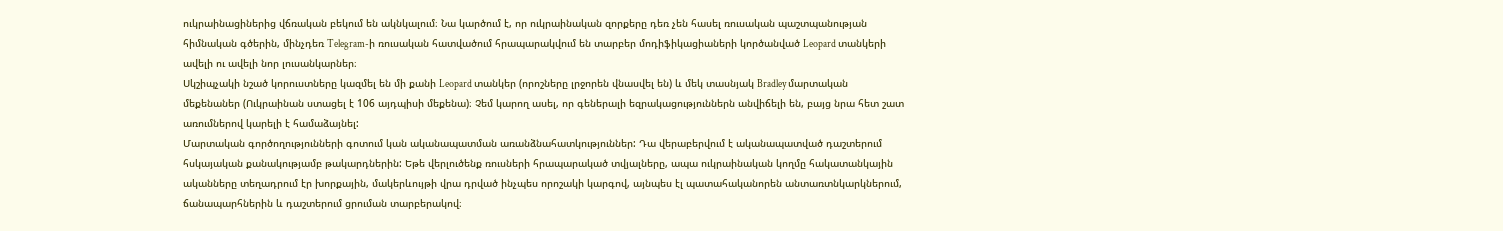ուկրաինացիներից վճռական բեկում են ակնկալում։ Նա կարծում է, որ ուկրաինական զորքերը դեռ չեն հասել ռուսական պաշտպանության հիմնական գծերին, մինչդեռ Telegram-ի ռուսական հատվածում հրապարակվում են տարբեր մոդիֆիկացիաների կործանված Leopard տանկերի ավելի ու ավելի նոր լուսանկարներ։
Սկշիպչակի նշած կորուստները կազմել են մի քանի Leopard տանկեր (որոշները լրջորեն վնասվել են) և մեկ տասնյակ Bradley մարտական մեքենաներ (Ուկրաինան ստացել է 106 այդպիսի մեքենա)։ Չեմ կարող ասել, որ գեներալի եզրակացություններն անվիճելի են, բայց նրա հետ շատ առումներով կարելի է համաձայնել:
Մարտական գործողությունների գոտում կան ականապատման առանձնահատկություններ: Դա վերաբերվում է ականապատված դաշտերում հսկայական քանակությամբ թակարդներին: Եթե վերլուծենք ռուսների հրապարակած տվյալները, ապա ուկրաինական կողմը հակատանկային ականները տեղադրում էր խորքային, մակերևույթի վրա դրված ինչպես որոշակի կարգով, այնպես էլ պատահականորեն անտառտնկարկներում, ճանապարհներին և դաշտերում ցրուման տարբերակով։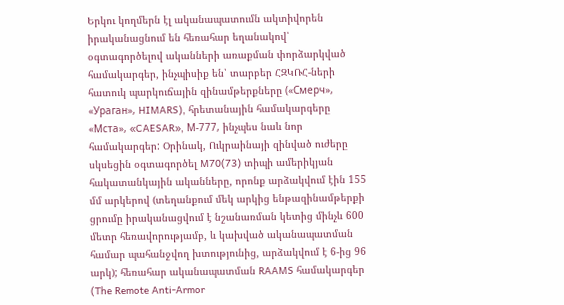Երկու կողմերն էլ ականապատումն ակտիվորեն իրականացնում են հեռահար եղանակով՝ օգտագործելով ականների առաքման փորձարկված համակարգեր, ինչպիսիք են՝ տարբեր ՀԶԿՌՀ-ների հատուկ պարկուճային զինամթերքները («Смерч», «Ураган», HIMARS), հրետանային համակարգերը «Мста», «CAESAR», М-777, ինչպես նաև նոր համակարգեր: Օրինակ, Ուկրաինայի զինված ուժերը սկսեցին օգտագործել M70(73) տիպի ամերիկյան հակատանկային ականները, որոնք արձակվում էին 155 մմ արկերով (տեղանքում մեկ արկից ենթազինամթերքի ցրումը իրականացվում է նշանառման կետից մինչև 600 մետր հեռավորությամբ, և կախված ականապատման համար պահանջվող խտությունից, արձակվում է 6-ից 96 արկ); հեռահար ականապատման RAAMS համակարգեր (The Remote Anti-Armor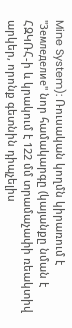Mine System): Ռուսական կողմն կիրառում է "Земледелие" նոր համակարգը (կայանքը նման է ՀԶԿՌՀ-ի և կրակում է 122 մմ տրամաչափի ռեակտիվ արկեր, որոնք գետնին դիպչելիս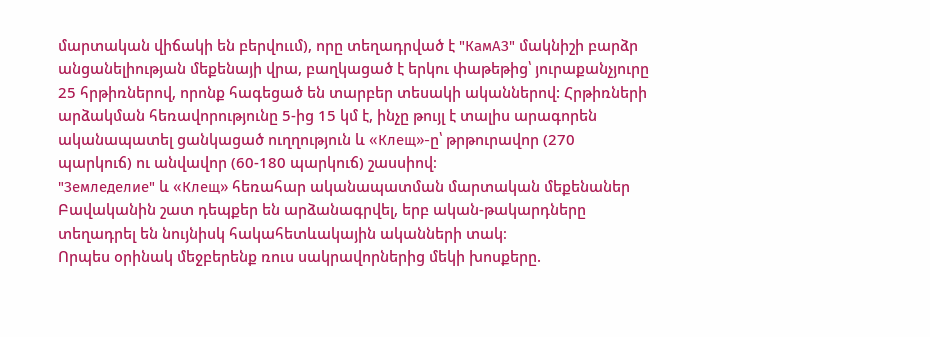մարտական վիճակի են բերվոււմ), որը տեղադրված է "КамАЗ" մակնիշի բարձր անցանելիության մեքենայի վրա, բաղկացած է երկու փաթեթից՝ յուրաքանչյուրը 25 հրթիռներով, որոնք հագեցած են տարբեր տեսակի ականներով: Հրթիռների արձակման հեռավորությունը 5-ից 15 կմ է, ինչը թույլ է տալիս արագորեն ականապատել ցանկացած ուղղություն և «Клещ»-ը՝ թրթուրավոր (270 պարկուճ) ու անվավոր (60-180 պարկուճ) շասսիով։
"Земледелие" և «Клещ» հեռահար ականապատման մարտական մեքենաներ
Բավականին շատ դեպքեր են արձանագրվել, երբ ական-թակարդները տեղադրել են նույնիսկ հակահետևակային ականների տակ։
Որպես օրինակ մեջբերենք ռուս սակրավորներից մեկի խոսքերը.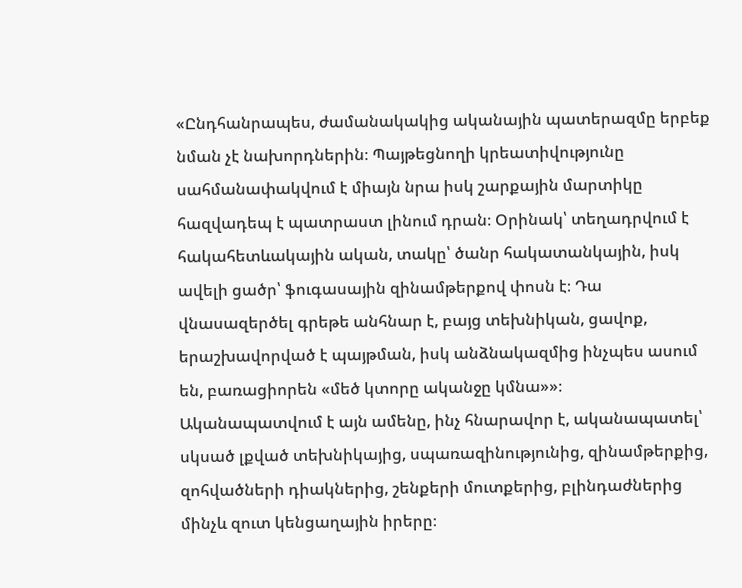«Ընդհանրապես, ժամանակակից ականային պատերազմը երբեք նման չէ նախորդներին։ Պայթեցնողի կրեատիվությունը սահմանափակվում է միայն նրա իսկ շարքային մարտիկը հազվադեպ է պատրաստ լինում դրան։ Օրինակ՝ տեղադրվում է հակահետևակային ական, տակը՝ ծանր հակատանկային, իսկ ավելի ցածր՝ ֆուգասային զինամթերքով փոսն է։ Դա վնասազերծել գրեթե անհնար է, բայց տեխնիկան, ցավոք, երաշխավորված է պայթման, իսկ անձնակազմից ինչպես ասում են, բառացիորեն «մեծ կտորը ականջը կմնա»»։
Ականապատվում է այն ամենը, ինչ հնարավոր է, ականապատել՝ սկսած լքված տեխնիկայից, սպառազինությունից, զինամթերքից, զոհվածների դիակներից, շենքերի մուտքերից, բլինդաժներից մինչև զուտ կենցաղային իրերը։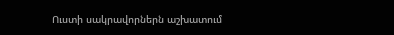Ուստի սակրավորներն աշխատում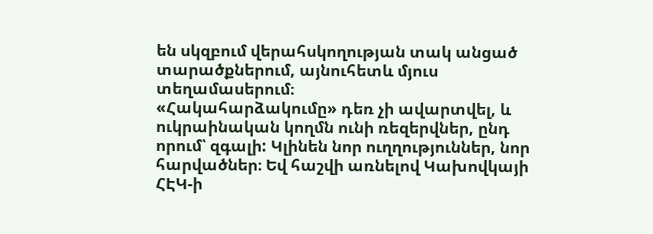են սկզբում վերահսկողության տակ անցած տարածքներում, այնուհետև մյուս տեղամասերում։
«Հակահարձակումը» դեռ չի ավարտվել, և ուկրաինական կողմն ունի ռեզերվներ, ընդ որում՝ զգալի: Կլինեն նոր ուղղություններ, նոր հարվածներ։ Եվ հաշվի առնելով Կախովկայի ՀԷԿ-ի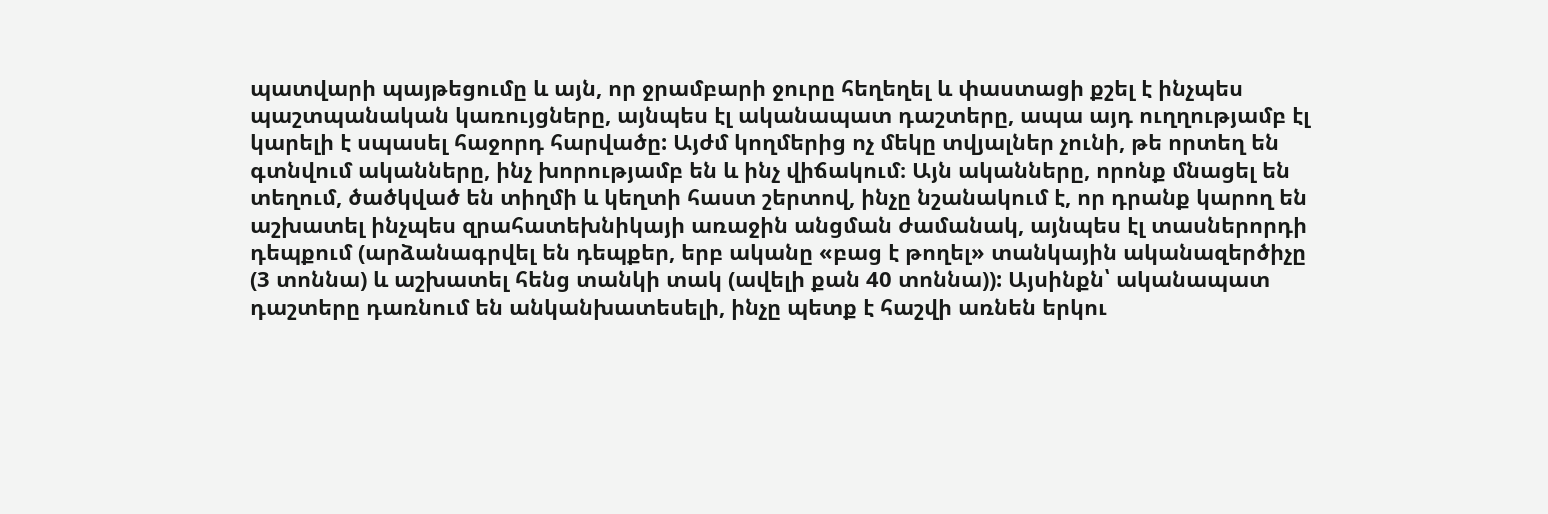պատվարի պայթեցումը և այն, որ ջրամբարի ջուրը հեղեղել և փաստացի քշել է ինչպես պաշտպանական կառույցները, այնպես էլ ականապատ դաշտերը, ապա այդ ուղղությամբ էլ կարելի է սպասել հաջորդ հարվածը: Այժմ կողմերից ոչ մեկը տվյալներ չունի, թե որտեղ են գտնվում ականները, ինչ խորությամբ են և ինչ վիճակում։ Այն ականները, որոնք մնացել են տեղում, ծածկված են տիղմի և կեղտի հաստ շերտով, ինչը նշանակում է, որ դրանք կարող են աշխատել ինչպես զրահատեխնիկայի առաջին անցման ժամանակ, այնպես էլ տասներորդի դեպքում (արձանագրվել են դեպքեր, երբ ականը «բաց է թողել» տանկային ականազերծիչը (3 տոննա) և աշխատել հենց տանկի տակ (ավելի քան 40 տոննա)): Այսինքն՝ ականապատ դաշտերը դառնում են անկանխատեսելի, ինչը պետք է հաշվի առնեն երկու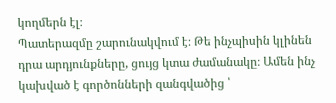կողմերն էլ։
Պատերազմը շարունակվում է։ Թե ինչպիսին կլինեն դրա արդյունքները, ցույց կտա ժամանակը։ Ամեն ինչ կախված է գործոնների զանգվածից ՝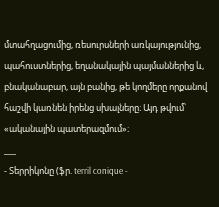մտահղացումից, ռեսուրսների առկայությունից, պահուստներից, եղանակային պայմաններից և, բնականաբար, այն բանից, թե կողմերը որքանով հաշվի կառնեն իրենց սխալները։ Այդ թվում՝ «ականային պատերազմում»։
___
- Տերրիկոնը (ֆր. terril conique -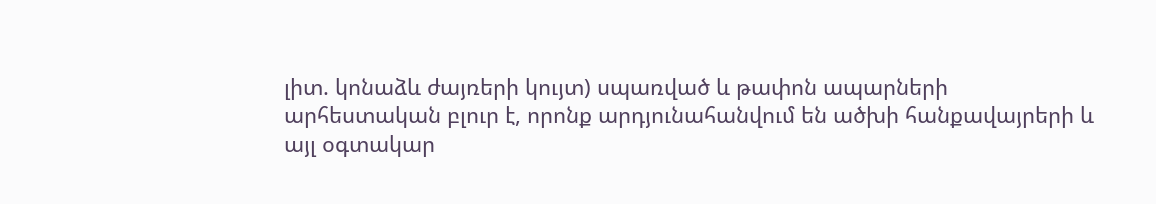լիտ. կոնաձև ժայռերի կույտ) սպառված և թափոն ապարների արհեստական բլուր է, որոնք արդյունահանվում են ածխի հանքավայրերի և այլ օգտակար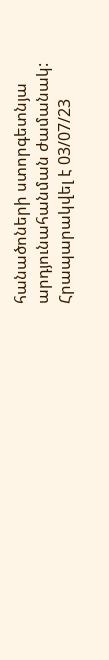հանածոների ստորգետնյա արդյունահանման ժամանակ:
Հրապարակվել է 03/07/23